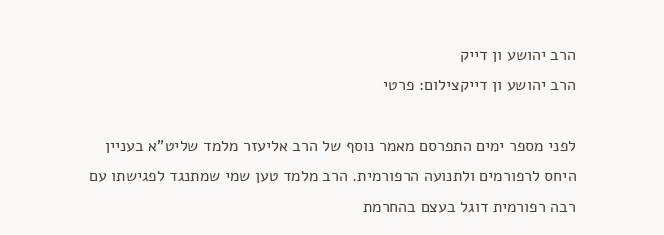הרב יהושע ון דייק
הרב יהושע ון דייקצילום: פרטי

לפני מספר ימים התפרסם מאמר נוסף של הרב אליעזר מלמד שליט"א בעניין היחס לרפורמים ולתנועה הרפורמית. הרב מלמד טען שמי שמתנגד לפגישתו עם רבה רפורמית דוגל בעצם בהחרמת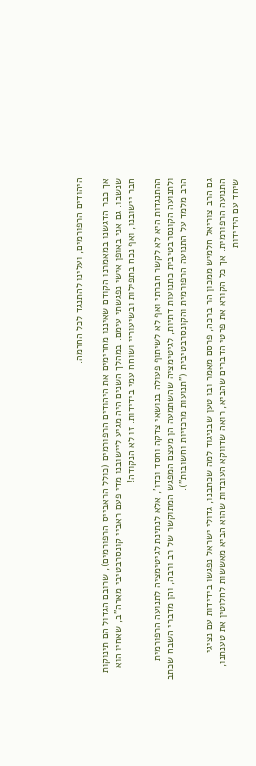היהודים הרפורמים, ועלינו להתנגד לכל החרמה.

אך כבר הדגשנו במאמרנו הקודם שאיננו מחרימים את היהודים הרפורמים (כולל הראבייס הרפורמים), שרובם הגדול הם תינוקות שנשבו. גם אני באופן אישי נפגשתי עימם. במהלך השנים היה מגיע ליישובנו מדי פעם ראביי קונסרבטיבי מארה"ב, שאחיו הוא חבר יישובנו, ואף נכח בתפילות ובשיעוריי ושוחח עמי בידידות. זו לא הנקודה!

ההתנגדות היא לא לקשר חברתי ואף לא לשיתוף פעולה בנושאי צדקה וחסד וכדו', אלא לנתינת לגיטימציה לתנועה הרפורמית ולתנועה הקונסרבטיבית כתנועות דתיות, לגיטימציה שהשתמעה הן מעצם המפגש המתוקשר של רב ורבה, והן מדברי השבח שכתב הרב מלמד על התנועה הרפורמית והקונסרבטיבית ("תנועות מרכזיות וחשובות").

גם הרב צוריאל חלמיש ממכון הר ברכה, פרסם מאמר ובו טען שבניגוד למה שכתבנו, גדולי ישראל נפגשו בידידות עם נציגי התנועה הרפורמית. אך כל הקורא את פרטי הדברים שהביא, רואה שדווקא העובדות שהוא הביא מאששות לחלוטין את טענתנו, שיחד עם הידידות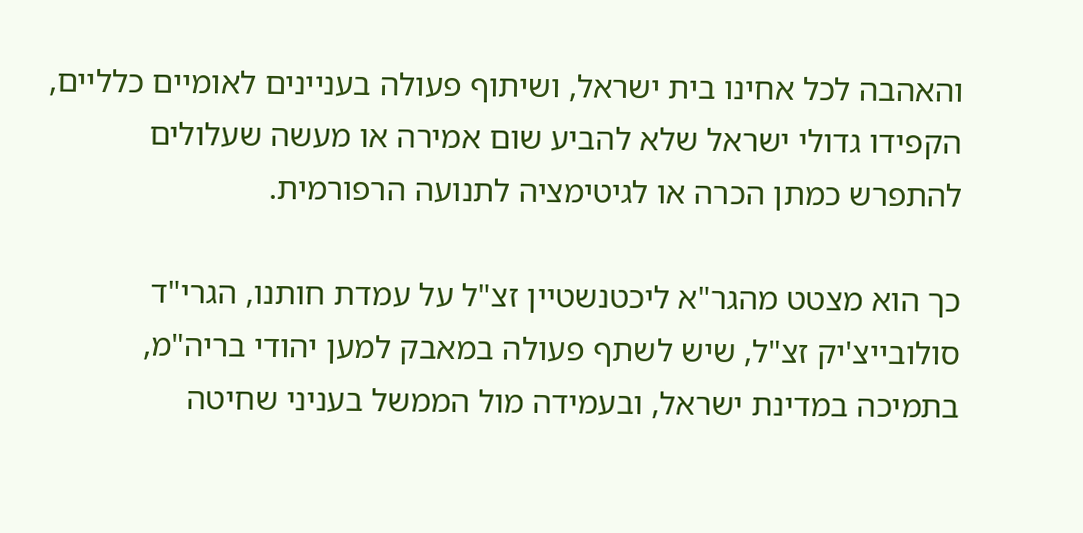והאהבה לכל אחינו בית ישראל, ושיתוף פעולה בעניינים לאומיים כלליים, הקפידו גדולי ישראל שלא להביע שום אמירה או מעשה שעלולים להתפרש כמתן הכרה או לגיטימציה לתנועה הרפורמית.

כך הוא מצטט מהגר"א ליכטנשטיין זצ"ל על עמדת חותנו, הגרי"ד סולובייצ'יק זצ"ל, שיש לשתף פעולה במאבק למען יהודי בריה"מ, בתמיכה במדינת ישראל, ובעמידה מול הממשל בעניני שחיטה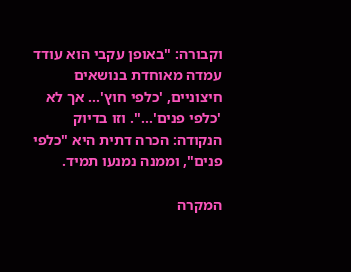וקבורה: "באופן עקבי הוא עודד עמדה מאוחדת בנושאים חיצוניים, 'כלפי חוץ'... אך לא 'כלפי פנים'...". וזו בדיוק הנקודה: הכרה דתית היא "כלפי פנים", וממנה נמנעו תמיד.

המקרה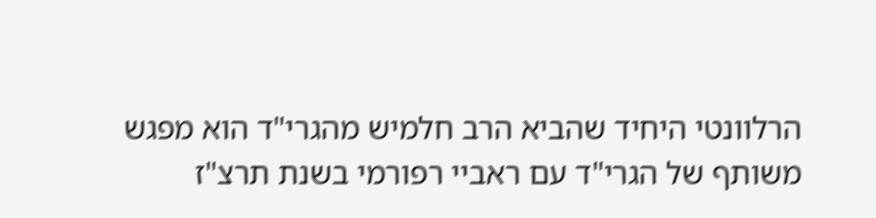הרלוונטי היחיד שהביא הרב חלמיש מהגרי"ד הוא מפגש משותף של הגרי"ד עם ראביי רפורמי בשנת תרצ"ז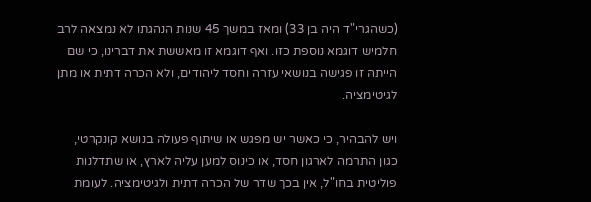(כשהגרי"ד היה בן 33) ומאז במשך 45 שנות הנהגתו לא נמצאה לרב חלמיש דוגמא נוספת כזו. ואף דוגמא זו מאששת את דברינו, כי שם הייתה זו פגישה בנושאי עזרה וחסד ליהודים, ולא הכרה דתית או מתן לגיטימציה.

ויש להבהיר, כי כאשר יש מפגש או שיתוף פעולה בנושא קונקרטי, כגון התרמה לארגון חסד, או כינוס למען עליה לארץ, או שתדלנות פוליטית בחו"ל, אין בכך שדר של הכרה דתית ולגיטימציה. לעומת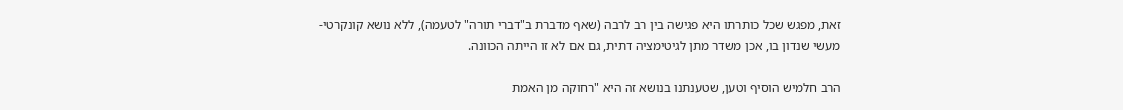זאת, מפגש שכל כותרתו היא פגישה בין רב לרבה (שאף מדברת ב"דברי תורה" לטעמה), ללא נושא קונקרטי-מעשי שנדון בו, אכן משדר מתן לגיטימציה דתית, גם אם לא זו הייתה הכוונה.

הרב חלמיש הוסיף וטען, שטענתנו בנושא זה היא "רחוקה מן האמת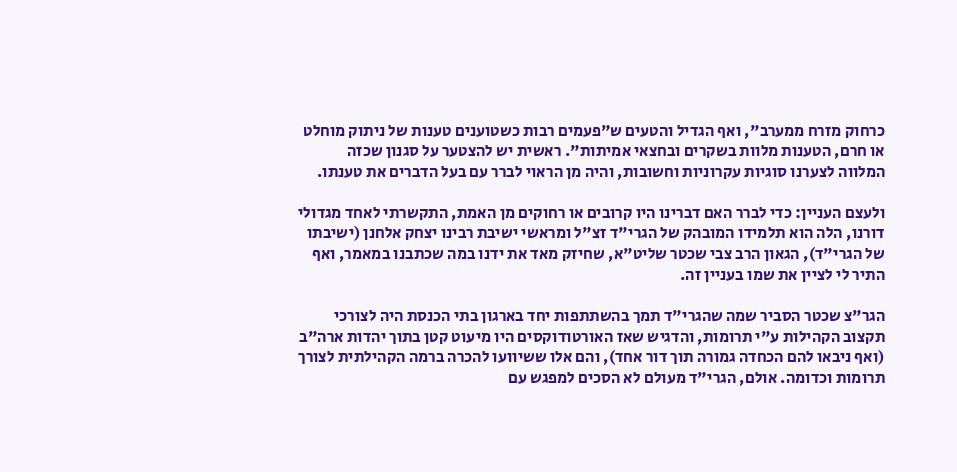כרחוק מזרח ממערב", ואף הגדיל והטעים ש"פעמים רבות כשטוענים טענות של ניתוק מוחלט או חרם, הטענות מלוות בשקרים ובחצאי אמיתות". ראשית יש להצטער על סגנון שכזה המלווה לצערנו סוגיות עקרוניות וחשובות, והיה מן הראוי לברר עם בעל הדברים את טענתו.

ולעצם העניין: כדי לברר האם דברינו היו קרובים או רחוקים מן האמת, התקשרתי לאחד מגדולי דורנו, הלה הוא תלמידו המובהק של הגרי"ד זצ"ל ומראשי ישיבת רבינו יצחק אלחנן (ישיבתו של הגרי"ד), הגאון הרב צבי שכטר שליט"א, שחיזק מאד את ידנו במה שכתבנו במאמר, ואף התיר לי לציין את שמו בעניין זה.

הגר"צ שכטר הסביר שמה שהגרי"ד תמך בהשתתפות יחד בארגון בתי הכנסת היה לצורכי תקצוב הקהילות ע"י תרומות, והדגיש שאז האורטודוקסים היו מיעוט קטן בתוך יהדות ארה"ב (ואף ניבאו להם הכחדה גמורה תוך דור אחד), והם אלו ששיוועו להכרה ברמה הקהילתית לצורך תרומות וכדומה. אולם, הגרי"ד מעולם לא הסכים למפגש עם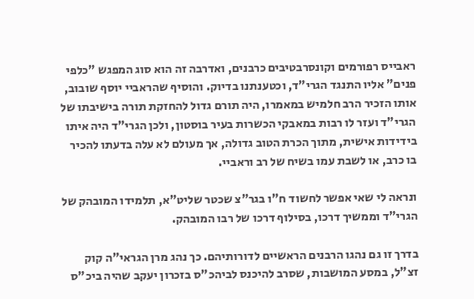ראבייס רפורמים וקונסרבטיבים כרבנים, ואדרבה זה הוא סוג המפגש "כלפי פנים" אליו התנגד הגרי"ד, וכטענתנו בדיוק. והוסיף שהראביי יוסף שובוב, אותו הזכיר הרב חלמיש במאמרו, היה תורם גדול להחזקת תורה בישיבתו של הגרי"ד ועזר לו רבות במאבקי הכשרות בעיר בוסטון, ולכן הגרי"ד היה איתו בידידות אישית, מתוך הכרת הטוב גדולה, אך מעולם לא עלה בדעתו להכיר בו כרב, או לשבת עמו בשיח של רב וראביי.

ונראה לי שאי אפשר לחשוד ח"ו בגר"צ שכטר שליט"א, תלמידו המובהק של הגרי"ד וממשיך דרכו, בסילוף דרכו של רבו המובהק.

בדרך זו גם נהגו הרבנים הראשיים לדורותיהם. כך נהג מרן הגראי"ה קוק זצ"ל, במסע המושבות, שסרב להיכנס לביהכ"ס בזכרון יעקב שהיה ביכ"ס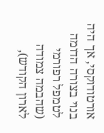אורטודוקסי, אך היה בנוי בצורה הדומה לטמפל רפורמי (שהבמה צמודה לארון הקודש),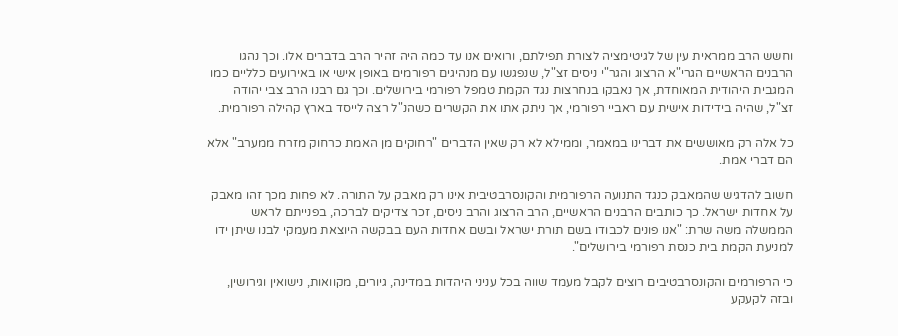וחשש הרב ממראית עין של לגיטימציה לצורת תפילתם, ורואים אנו עד כמה היה זהיר הרב בדברים אלו. וכך נהגו הרבנים הראשיים הגרי"א הרצוג והגר"י ניסים זצ"ל, שנפגשו עם מנהיגים רפורמים באופן אישי או באירועים כלליים כמו המגבית היהודית המאוחדת, אך נאבקו בנחרצות נגד הקמת טמפל רפורמי בירושלים. וכך גם רבנו הרב צבי יהודה זצ"ל, שהיה בידידות אישית עם ראביי רפורמי, אך ניתק אתו את הקשרים כשהנ"ל רצה לייסד בארץ קהילה רפורמית.

כל אלה רק מאוששים את דברינו במאמר, וממילא לא רק שאין הדברים "רחוקים מן האמת כרחוק מזרח ממערב" אלא הם דברי אמת.

חשוב להדגיש שהמאבק כנגד התנועה הרפורמית והקונסרבטיבית אינו רק מאבק על התורה. לא פחות מכך זהו מאבק על אחדות ישראל. כך כותבים הרבנים הראשיים, הרב הרצוג והרב ניסים, זכר צדיקים לברכה, בפנייתם לראש הממשלה משה שרת: "אנו פונים לכבודו בשם תורת ישראל ובשם אחדות העם בבקשה היוצאת מעמקי לבנו שיתן ידו למניעת הקמת בית כנסת רפורמי בירושלים".

כי הרפורמים והקונסרבטיבים רוצים לקבל מעמד שווה בכל עניני היהדות במדינה, גיורים, מקוואות, נישואין וגירושין, ובזה לקעקע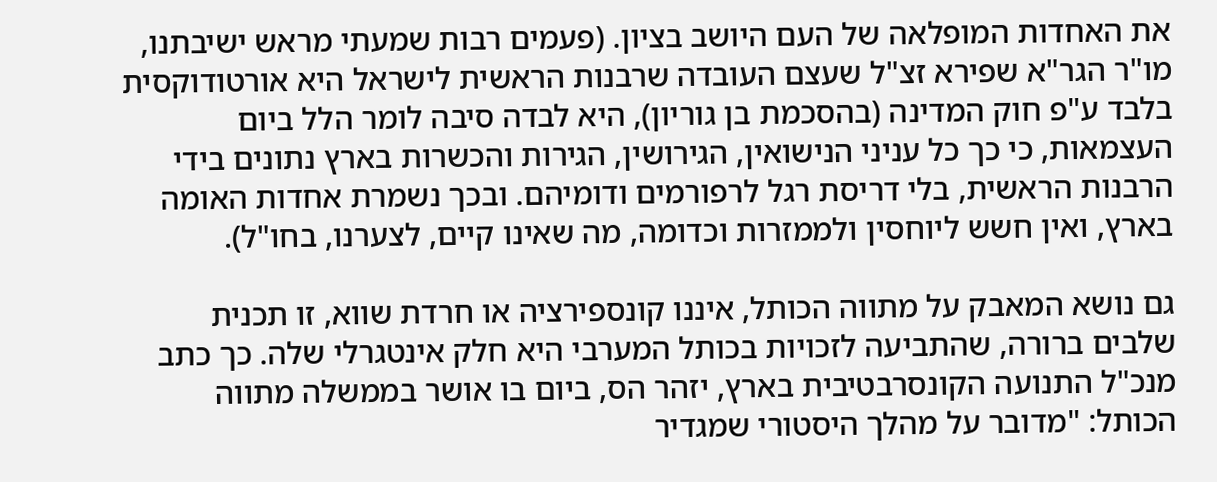את האחדות המופלאה של העם היושב בציון. (פעמים רבות שמעתי מראש ישיבתנו, מו"ר הגר"א שפירא זצ"ל שעצם העובדה שרבנות הראשית לישראל היא אורטודוקסית בלבד ע"פ חוק המדינה (בהסכמת בן גוריון), היא לבדה סיבה לומר הלל ביום העצמאות, כי כך כל עניני הנישואין, הגירושין, הגירות והכשרות בארץ נתונים בידי הרבנות הראשית, בלי דריסת רגל לרפורמים ודומיהם. ובכך נשמרת אחדות האומה בארץ, ואין חשש ליוחסין ולממזרות וכדומה, מה שאינו קיים, לצערנו, בחו"ל).

גם נושא המאבק על מתווה הכותל, איננו קונספירציה או חרדת שווא, זו תכנית שלבים ברורה, שהתביעה לזכויות בכותל המערבי היא חלק אינטגרלי שלה. כך כתב מנכ"ל התנועה הקונסרבטיבית בארץ, יזהר הס, ביום בו אושר בממשלה מתווה הכותל: "מדובר על מהלך היסטורי שמגדיר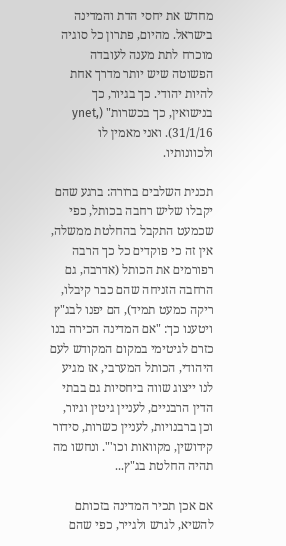מחדש את יחסי הדת והמדינה בישראל. מהיום, פתרון כל סוגיה מוכרח לתת מענה לעובדה הפשוטה שיש יותר מדרך אחת להיות יהודי. כך בגיור, כך בנישואין, כך בכשרות" (ynet, 31/1/16). ואני מאמין לו ולכוונותיו.

תכנית השלבים ברורה: ברגע שהם יקבלו שליש רחבה בכותל, כפי שכמעט התקבל בהחלטת ממשלה, אין זה כי פוקדים כל כך הרבה רפורמים את הכותל (אדרבה, גם הרחבה הזניחה שהם כבר קיבלו, ריקה כמעט תמיד), הם יפנו לבג"ץ ויטענו כך: "אם המדינה הכירה בנו כזרם לגיטימי במקום המקודש לעם היהודי, הכותל המערבי, אז מגיע לנו ייצוג שווה ביחסיות גם בבתי הדין הרבניים, לעניין גיטין וגיור, וכן ברבנויות, לעניין כשרות, סידור קידושין, מקוואות וכו'". ונחשו מה תהיה החלטת בג"ץ...

אם אכן תכיר המדינה בזכותם להשיא, לגרש ולגייר, כפי שהם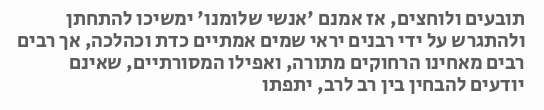תובעים ולוחצים, אז אמנם 'אנשי שלומנו' ימשיכו להתחתן ולהתגרש על ידי רבנים יראי שמים אמתיים כדת וכהלכה, אך רבים רבים מאחינו הרחוקים מתורה, ואפילו המסורתיים, שאינם יודעים להבחין בין רב לרב, יתפתו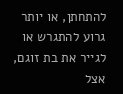להתחתן, או יותר גרוע להתגרש או לגייר את בת זוגם, אצל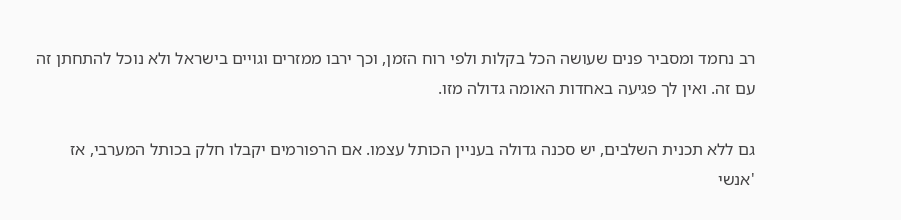רב נחמד ומסביר פנים שעושה הכל בקלות ולפי רוח הזמן, וכך ירבו ממזרים וגויים בישראל ולא נוכל להתחתן זה עם זה. ואין לך פגיעה באחדות האומה גדולה מזו.

גם ללא תכנית השלבים, יש סכנה גדולה בעניין הכותל עצמו. אם הרפורמים יקבלו חלק בכותל המערבי, אז 'אנשי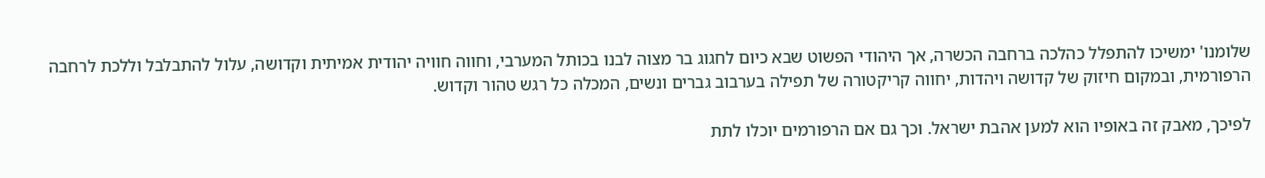שלומנו' ימשיכו להתפלל כהלכה ברחבה הכשרה, אך היהודי הפשוט שבא כיום לחגוג בר מצוה לבנו בכותל המערבי, וחווה חוויה יהודית אמיתית וקדושה, עלול להתבלבל וללכת לרחבה הרפורמית, ובמקום חיזוק של קדושה ויהדות, יחווה קריקטורה של תפילה בערבוב גברים ונשים, המכלה כל רגש טהור וקדוש.

לפיכך, מאבק זה באופיו הוא למען אהבת ישראל. וכך גם אם הרפורמים יוכלו לתת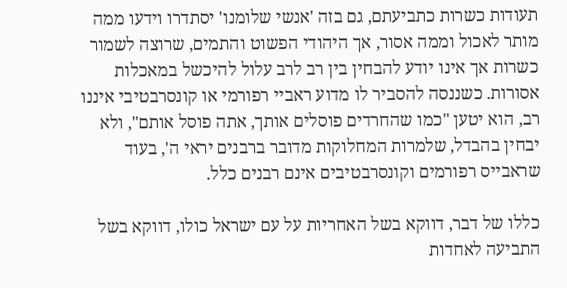תעודות כשרות כתביעתם, גם בזה 'אנשי שלומנו' יסתדרו וידעו ממה מותר לאכול וממה אסור, אך היהודי הפשוט והתמים, שרוצה לשמור כשרות אך אינו יודע להבחין בין רב לרב עלול להיכשל במאכלות אסורות. כשננסה להסביר לו מדוע ראביי רפורמי או קונסרבטיבי איננו רב, הוא יטען "כמו שהחרדים פוסלים אותך, אתה פוסל אותם", ולא יבחין בהבדל, שלמרות המחלוקות מדובר ברבנים יראי ה', בעוד שראבייס רפורמים וקונסרבטיבים אינם רבנים כלל.

כללו של דבר, דווקא בשל האחריות על עם ישראל כולו, דווקא בשל התביעה לאחדות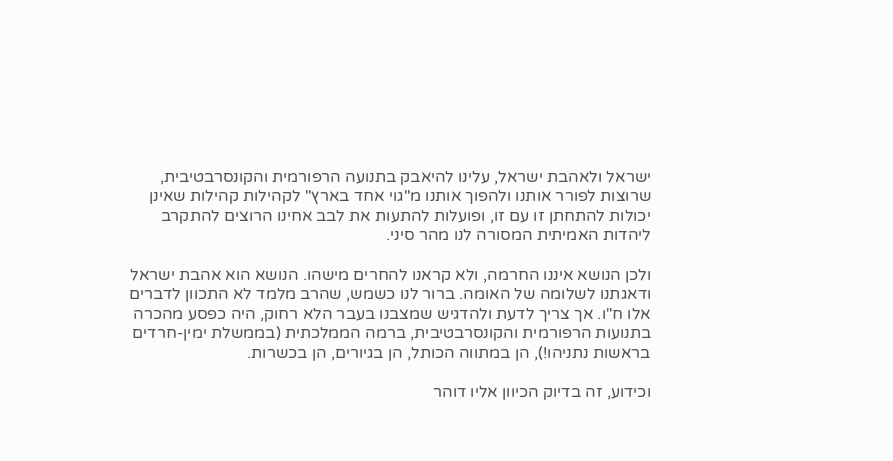ישראל ולאהבת ישראל, עלינו להיאבק בתנועה הרפורמית והקונסרבטיבית, שרוצות לפורר אותנו ולהפוך אותנו מ"גוי אחד בארץ" לקהילות קהילות שאינן יכולות להתחתן זו עם זו, ופועלות להתעות את לבב אחינו הרוצים להתקרב ליהדות האמיתית המסורה לנו מהר סיני.

ולכן הנושא איננו החרמה, ולא קראנו להחרים מישהו. הנושא הוא אהבת ישראל ודאגתנו לשלומה של האומה. ברור לנו כשמש, שהרב מלמד לא התכוון לדברים אלו ח"ו. אך צריך לדעת ולהדגיש שמצבנו בעבר הלא רחוק, היה כפסע מהכרה בתנועות הרפורמית והקונסרבטיבית, ברמה הממלכתית (בממשלת ימין-חרדים בראשות נתניהו!), הן במתווה הכותל, הן בגיורים, הן בכשרות.

וכידוע, זה בדיוק הכיוון אליו דוהר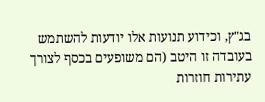בג"ץ, וכידוע תנועות אלו יודעות להשתמש בעובדה זו היטב (הם משופעים בכסף לצורך עתירות חוזרות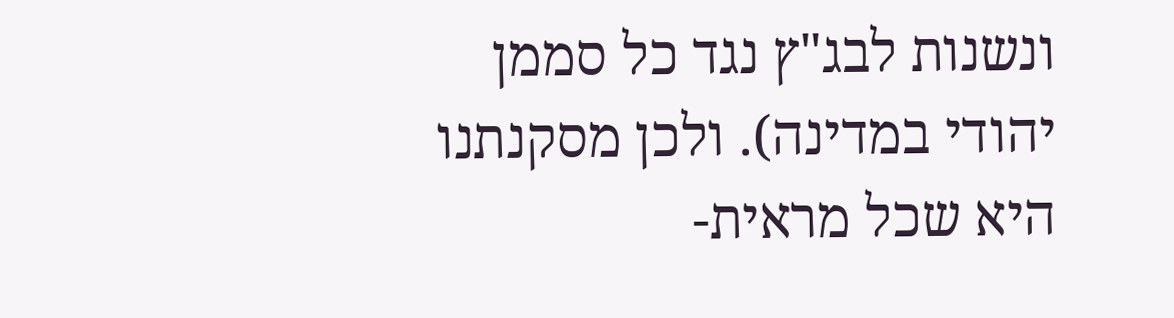ונשנות לבג"ץ נגד כל סממן יהודי במדינה). ולכן מסקנתנו היא שכל מראית-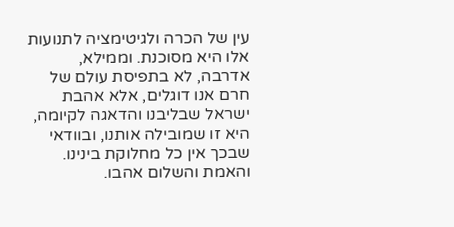עין של הכרה ולגיטימציה לתנועות אלו היא מסוכנת. וממילא, אדרבה, לא בתפיסת עולם של חרם אנו דוגלים, אלא אהבת ישראל שבליבנו והדאגה לקיומה, היא זו שמובילה אותנו, ובוודאי שבכך אין כל מחלוקת בינינו. והאמת והשלום אהבו.